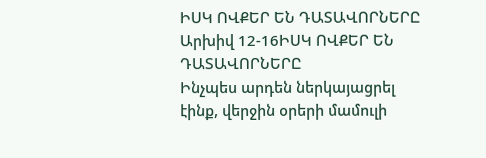ԻՍԿ ՈՎՔԵՐ ԵՆ ԴԱՏԱՎՈՐՆԵՐԸ
Արխիվ 12-16ԻՍԿ ՈՎՔԵՐ ԵՆ ԴԱՏԱՎՈՐՆԵՐԸ
Ինչպես արդեն ներկայացրել էինք, վերջին օրերի մամուլի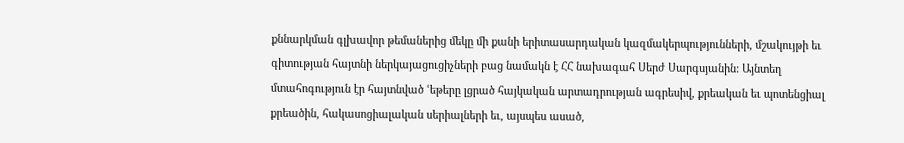քննարկման գլխավոր թեմաներից մեկը մի քանի երիտասարդական կազմակերպությունների, մշակույթի եւ գիտության հայտնի ներկայացուցիչների բաց նամակն է ՀՀ նախագահ Սերժ Սարգսյանին: Այնտեղ մտահոգություն էր հայտնված ՙեթերը լցրած հայկական արտադրության ագրեսիվ, քրեական եւ պոտենցիալ քրեածին, հակասոցիալական սերիալների եւ, այսպես ասած,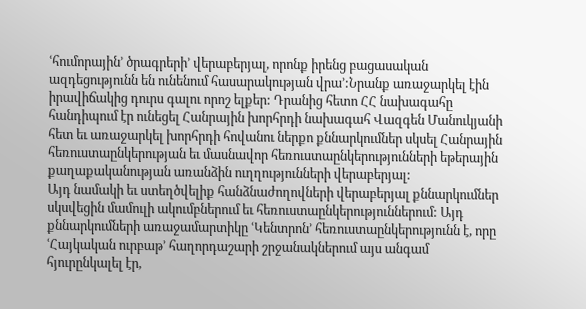ՙհումորային՚ ծրագրերի՚ վերաբերյալ, որոնք իրենց բացասական ազդեցությունն են ունենում հասարակության վրա՚:Նրանք առաջարկել էին իրավիճակից դուրս գալու որոշ ելքեր: Դրանից հետո ՀՀ նախագահը հանդիպում էր ունեցել Հանրային խորհրդի նախագահ Վազգեն Մանուկյանի հետ եւ առաջարկել խորհրդի հովանու ներքո քննարկումներ սկսել Հանրային հեռուստաընկերության եւ մասնավոր հեռուստաընկերությունների եթերային քաղաքականության առանձին ուղղությունների վերաբերյալ:
Այդ նամակի եւ ստեղծվելիք հանձնաժողովների վերաբերյալ քննարկումներ սկսվեցին մամուլի ակումբներում եւ հեռուստաընկերություններում: Այդ քննարկումների առաջամարտիկը ՙԿենտրոն՚ հեռուստաընկերությունն է, որը ՙՀայկական ուրբաթ՚ հաղորդաշարի շրջանակներում այս անգամ հյուրընկալել էր,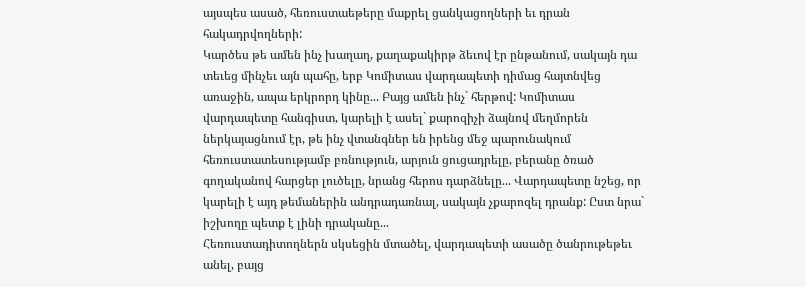այսպես ասած, հեռուստաեթերը մաքրել ցանկացողների եւ դրան հակադրվողների:
Կարծես թե ամեն ինչ խաղաղ, քաղաքակիրթ ձեւով էր ընթանում, սակայն դա տեւեց մինչեւ այն պահը, երբ Կոմիտաս վարդապետի դիմաց հայտնվեց առաջին, ապա երկրորդ կինը... Բայց ամեն ինչ` հերթով: Կոմիտաս վարդապետը հանգիստ, կարելի է ասել` քարոզիչի ձայնով մեղմորեն ներկայացնում էր, թե ինչ վտանգներ են իրենց մեջ պարունակում հեռուստատեսությամբ բռնություն, արյուն ցուցադրելը, բերանը ծռած գողականով հարցեր լուծելը, նրանց հերոս դարձնելը... Վարդապետը նշեց, որ կարելի է այդ թեմաներին անդրադառնալ, սակայն չքարոզել դրանք: Ըստ նրա` իշխողը պետք է լինի դրականը...
Հեռուստադիտողներն սկսեցին մտածել, վարդապետի ասածը ծանրութեթեւ անել, բայց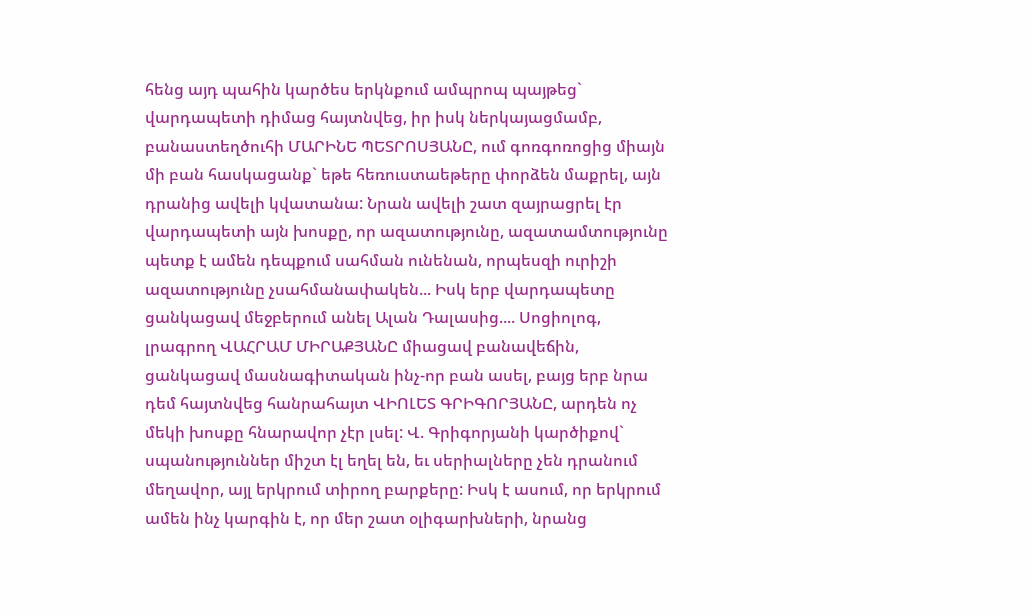հենց այդ պահին կարծես երկնքում ամպրոպ պայթեց` վարդապետի դիմաց հայտնվեց, իր իսկ ներկայացմամբ, բանաստեղծուհի ՄԱՐԻՆԵ ՊԵՏՐՈՍՅԱՆԸ, ում գոռգոռոցից միայն մի բան հասկացանք` եթե հեռուստաեթերը փորձեն մաքրել, այն դրանից ավելի կվատանա: Նրան ավելի շատ զայրացրել էր վարդապետի այն խոսքը, որ ազատությունը, ազատամտությունը պետք է ամեն դեպքում սահման ունենան, որպեսզի ուրիշի ազատությունը չսահմանափակեն... Իսկ երբ վարդապետը ցանկացավ մեջբերում անել Ալան Դալասից.... Սոցիոլոգ, լրագրող ՎԱՀՐԱՄ ՄԻՐԱՔՅԱՆԸ միացավ բանավեճին, ցանկացավ մասնագիտական ինչ-որ բան ասել, բայց երբ նրա դեմ հայտնվեց հանրահայտ ՎԻՈԼԵՏ ԳՐԻԳՈՐՅԱՆԸ, արդեն ոչ մեկի խոսքը հնարավոր չէր լսել: Վ. Գրիգորյանի կարծիքով` սպանություններ միշտ էլ եղել են, եւ սերիալները չեն դրանում մեղավոր, այլ երկրում տիրող բարքերը: Իսկ է ասում, որ երկրում ամեն ինչ կարգին է, որ մեր շատ օլիգարխների, նրանց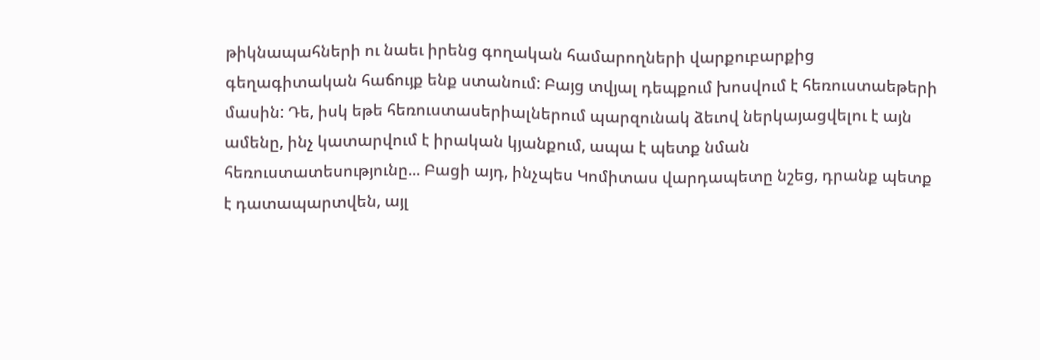թիկնապահների ու նաեւ իրենց գողական համարողների վարքուբարքից գեղագիտական հաճույք ենք ստանում: Բայց տվյալ դեպքում խոսվում է հեռուստաեթերի մասին: Դե, իսկ եթե հեռուստասերիալներում պարզունակ ձեւով ներկայացվելու է այն ամենը, ինչ կատարվում է իրական կյանքում, ապա է պետք նման հեռուստատեսությունը... Բացի այդ, ինչպես Կոմիտաս վարդապետը նշեց, դրանք պետք է դատապարտվեն, այլ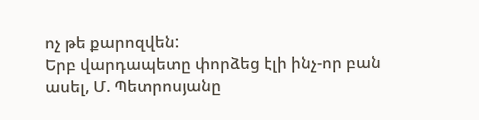ոչ թե քարոզվեն:
Երբ վարդապետը փորձեց էլի ինչ-որ բան ասել, Մ. Պետրոսյանը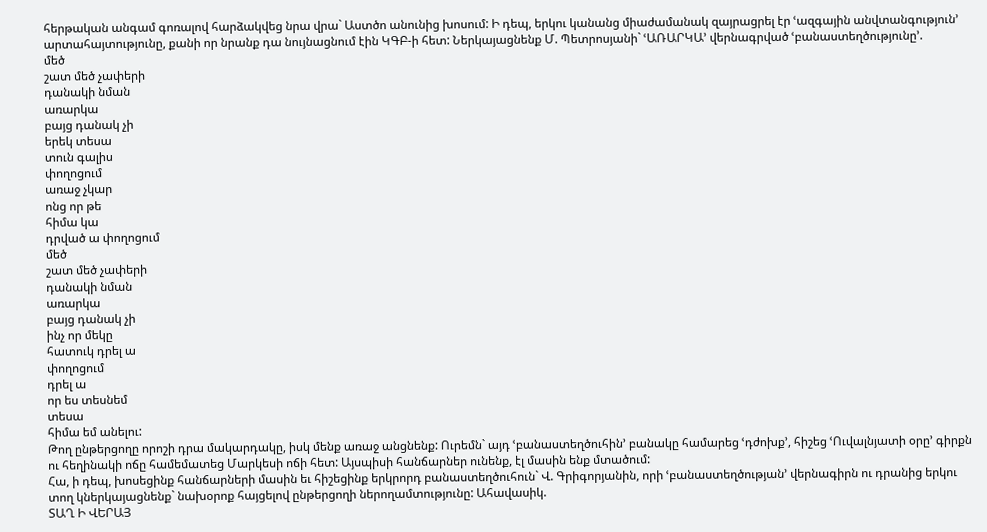հերթական անգամ գոռալով հարձակվեց նրա վրա` Աստծո անունից խոսում: Ի դեպ, երկու կանանց միաժամանակ զայրացրել էր ՙազգային անվտանգություն՚ արտահայտությունը, քանի որ նրանք դա նույնացնում էին ԿԳԲ-ի հետ: Ներկայացնենք Մ. Պետրոսյանի` ՙԱՌԱՐԿԱ՚ վերնագրված ՙբանաստեղծությունը՚.
մեծ
շատ մեծ չափերի
դանակի նման
առարկա
բայց դանակ չի
երեկ տեսա
տուն գալիս
փողոցում
առաջ չկար
ոնց որ թե
հիմա կա
դրված ա փողոցում
մեծ
շատ մեծ չափերի
դանակի նման
առարկա
բայց դանակ չի
ինչ որ մեկը
հատուկ դրել ա
փողոցում
դրել ա
որ ես տեսնեմ
տեսա
հիմա եմ անելու:
Թող ընթերցողը որոշի դրա մակարդակը, իսկ մենք առաջ անցնենք: Ուրեմն` այդ ՙբանաստեղծուհին՚ բանակը համարեց ՙդժոխք՚, հիշեց ՙՈւվալնյատի օրը՚ գիրքն ու հեղինակի ոճը համեմատեց Մարկեսի ոճի հետ: Այսպիսի հանճարներ ունենք, էլ մասին ենք մտածում:
Հա, ի դեպ, խոսեցինք հանճարների մասին եւ հիշեցինք երկրորդ բանաստեղծուհուն` Վ. Գրիգորյանին, որի ՙբանաստեղծության՚ վերնագիրն ու դրանից երկու տող կներկայացնենք` նախօրոք հայցելով ընթերցողի ներողամտությունը: Ահավասիկ.
ՏԱՂ Ի ՎԵՐԱՅ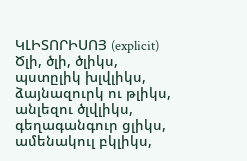ԿԼԻՏՈՐԻՍՈՅ (explicit)
Ծլի, ծլի, ծլիկս,
պստըլիկ խլվլիկս,
ձայնազուրկ ու թլիկս,
անլեզու ծլվլիկս,
գեղագանգուր ցլիկս,
ամենակուլ բկլիկս,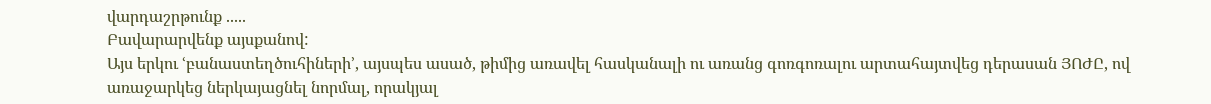վարդաշրթունք .....
Բավարարվենք այսքանով:
Այս երկու ՙբանաստեղծուհիների՚, այսպես ասած, թիմից առավել հասկանալի ու առանց գոռգոռալու արտահայտվեց դերասան ՅՈԺԸ, ով առաջարկեց ներկայացնել նորմալ, որակյալ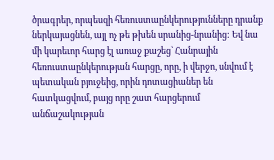ծրագրեր, որպեսզի հեռուստաընկերությունները դրանք ներկայացնեն, այլ ոչ թե թխեն սրանից-նրանից: Եվ նա մի կարեւոր հարց էլ առաջ քաշեց` Հանրային հեռուստաընկերության հարցը, որը, ի վերջո, սնվում է պետական բյուջեից, որին դոտացիաներ են հատկացվում, բայց որը շատ հարցերում անճաշակության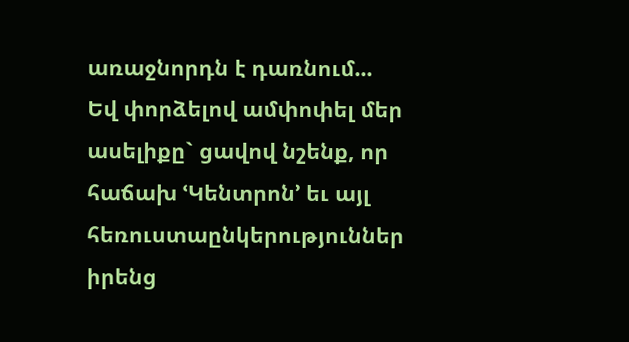առաջնորդն է դառնում...
Եվ փորձելով ամփոփել մեր ասելիքը` ցավով նշենք, որ հաճախ ՙԿենտրոն՚ եւ այլ հեռուստաընկերություններ իրենց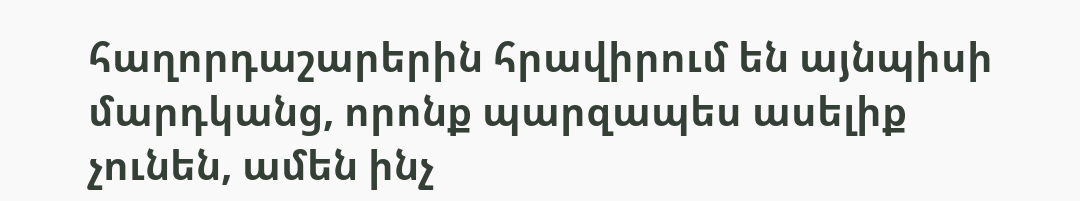հաղորդաշարերին հրավիրում են այնպիսի մարդկանց, որոնք պարզապես ասելիք չունեն, ամեն ինչ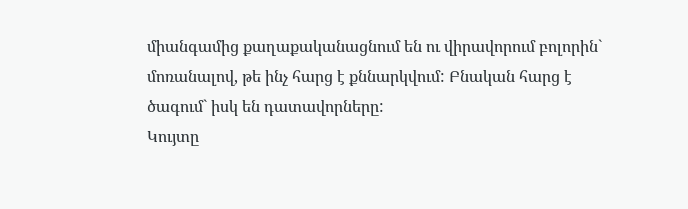միանգամից քաղաքականացնում են ու վիրավորում բոլորին` մոռանալով, թե ինչ հարց է քննարկվում: Բնական հարց է ծագում` իսկ են դատավորները:
Կույտը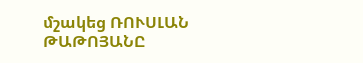մշակեց ՌՈՒՍԼԱՆ ԹԱԹՈՅԱՆԸ